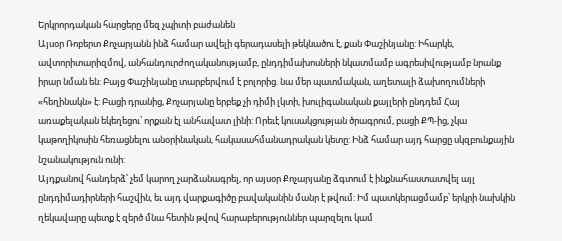Երկրորդական հարցերը մեզ չպիտի բաժանեն
Այսօր Ռոբերտ Քոչարյանն ինձ համար ավելի գերադասելի թեկնածու է, քան Փաշինյանը: Իհարկե, ավտորիտարիզմով, անհանդուրժողականությամբ, ընդդիմախոսների նկատմամբ ագրեսիվությամբ նրանք իրար նման են: Բայց Փաշինյանը տարբերվում է բոլորից. նա մեր պատմական, աղետալի ձախողումների «հեղինակն» է: Բացի դրանից, Քոչարյանը երբեք չի դիմի լկտի, խուլիգանական քայլերի ընդդեմ Հայ առաքելական եկեղեցու՝ որքան էլ անհավատ լինի: Որեւէ կուսակցության ծրագրում, բացի ՔՊ-ից, չկա կաթողիկոսին հեռացնելու անօրինական, հակասահմանադրական կետը: Ինձ համար այդ հարցը սկզբունքային նշանակություն ունի:
Այդքանով հանդերձ՝ չեմ կարող չարձանագրել, որ այսօր Քոչարյանը ձգտում է ինքնահաստատվել այլ ընդդիմադիրների հաշվին, եւ այդ վարքագիծը բավականին մանր է թվում: Իմ պատկերացմամբ՝ երկրի նախկին ղեկավարը պետք է զերծ մնա հետին թվով հարաբերություններ պարզելու կամ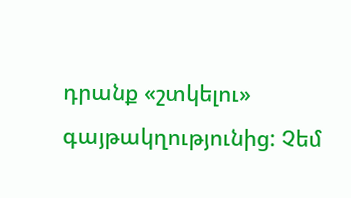դրանք «շտկելու» գայթակղությունից: Չեմ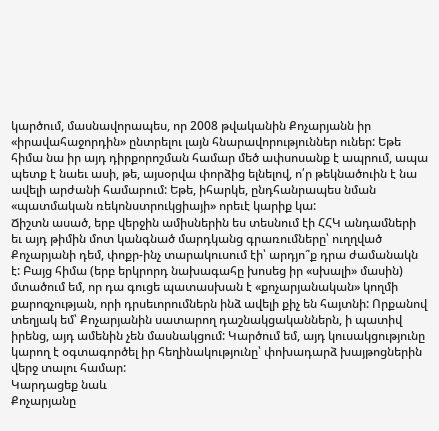կարծում, մասնավորապես, որ 2008 թվականին Քոչարյանն իր «իրավահաջորդին» ընտրելու լայն հնարավորություններ ուներ: Եթե հիմա նա իր այդ դիրքորոշման համար մեծ ափսոսանք է ապրում, ապա պետք է նաեւ ասի, թե, այսօրվա փորձից ելնելով, ո՛ր թեկնածուին է նա ավելի արժանի համարում: Եթե, իհարկե, ընդհանրապես նման «պատմական ռեկոնստրուկցիայի» որեւէ կարիք կա:
Ճիշտն ասած, երբ վերջին ամիսներին ես տեսնում էի ՀՀԿ անդամների եւ այդ թիմին մոտ կանգնած մարդկանց գրառումները՝ ուղղված Քոչարյանի դեմ, փոքր-ինչ տարակուսում էի՝ արդյո՞ք դրա ժամանակն է: Բայց հիմա (երբ երկրորդ նախագահը խոսեց իր «սխալի» մասին) մտածում եմ, որ դա գուցե պատասխան է «քոչարյանական» կողմի քարոզչության, որի դրսեւորումներն ինձ ավելի քիչ են հայտնի: Որքանով տեղյակ եմ՝ Քոչարյանին սատարող դաշնակցականներն, ի պատիվ իրենց, այդ ամենին չեն մասնակցում: Կարծում եմ, այդ կուսակցությունը կարող է օգտագործել իր հեղինակությունը՝ փոխադարձ խայթոցներին վերջ տալու համար:
Կարդացեք նաև
Քոչարյանը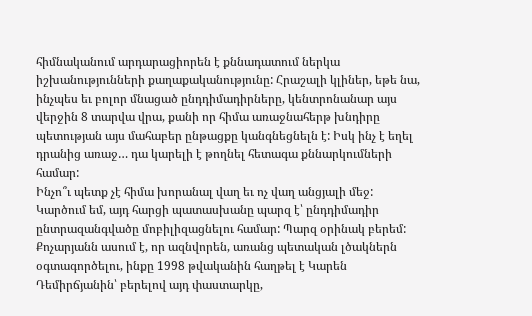հիմնականում արդարացիորեն է քննադատում ներկա իշխանությունների քաղաքականությունը: Հրաշալի կլիներ, եթե նա, ինչպես եւ բոլոր մնացած ընդդիմադիրները, կենտրոնանար այս վերջին 8 տարվա վրա, քանի որ հիմա առաջնահերթ խնդիրը պետության այս մահաբեր ընթացքը կանգնեցնելն է: Իսկ ինչ է եղել դրանից առաջ… դա կարելի է թողնել հետագա քննարկումների համար:
Ինչո՞ւ պետք չէ հիմա խորանալ վաղ եւ ոչ վաղ անցյալի մեջ: Կարծում եմ, այդ հարցի պատասխանը պարզ է՝ ընդդիմադիր ընտրազանգվածը մոբիլիզացնելու համար: Պարզ օրինակ բերեմ: Քոչարյանն ասում է, որ ազնվորեն, առանց պետական լծակներն օգտագործելու, ինքը 1998 թվականին հաղթել է Կարեն Դեմիրճյանին՝ բերելով այդ փաստարկը,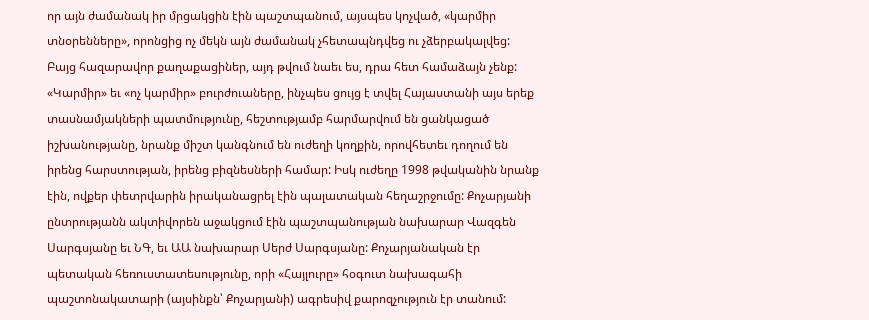որ այն ժամանակ իր մրցակցին էին պաշտպանում, այսպես կոչված, «կարմիր տնօրենները», որոնցից ոչ մեկն այն ժամանակ չհետապնդվեց ու չձերբակալվեց: Բայց հազարավոր քաղաքացիներ, այդ թվում նաեւ ես, դրա հետ համաձայն չենք:
«Կարմիր» եւ «ոչ կարմիր» բուրժուաները, ինչպես ցույց է տվել Հայաստանի այս երեք տասնամյակների պատմությունը, հեշտությամբ հարմարվում են ցանկացած իշխանությանը, նրանք միշտ կանգնում են ուժեղի կողքին, որովհետեւ դողում են իրենց հարստության, իրենց բիզնեսների համար: Իսկ ուժեղը 1998 թվականին նրանք էին, ովքեր փետրվարին իրականացրել էին պալատական հեղաշրջումը: Քոչարյանի ընտրությանն ակտիվորեն աջակցում էին պաշտպանության նախարար Վազգեն Սարգսյանը եւ ՆԳ, եւ ԱԱ նախարար Սերժ Սարգսյանը: Քոչարյանական էր պետական հեռուստատեսությունը, որի «Հայլուրը» հօգուտ նախագահի պաշտոնակատարի (այսինքն՝ Քոչարյանի) ագրեսիվ քարոզչություն էր տանում: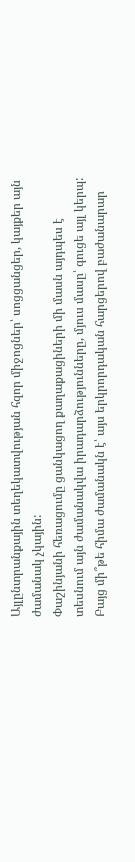Այլընտրանքային տեղեկատվության հզոր միջոցներ՝ սոցցանցեր, կայքեր այն ժամանակ չկային:
Փաշինյանի հեռացումը ցանկացող քաղաքացիների մի մասն այդպես է տեսնում այն ժամանակվա իրադարձությունները, մյուս մասը՝ գուցե այլ կերպ: Բայց մի՞թե հիմա ժամանակն է՝ այս երկրորդական հարցերով բաժանարար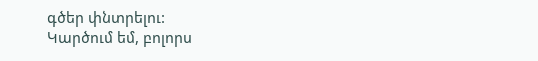գծեր փնտրելու:
Կարծում եմ, բոլորս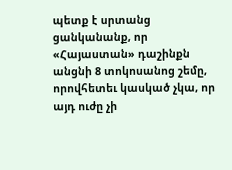պետք է սրտանց ցանկանանք, որ «Հայաստան» դաշինքն անցնի 8 տոկոսանոց շեմը, որովհետեւ կասկած չկա, որ այդ ուժը չի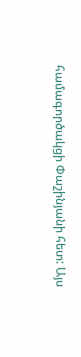համագործակցի Փաշինյանի հետ: Այս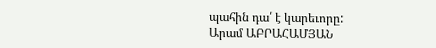պահին դա՛ է կարեւորը:
Արամ ԱԲՐԱՀԱՄՅԱՆ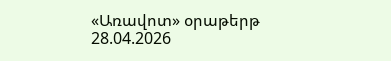«Առավոտ» օրաթերթ
28.04.2026